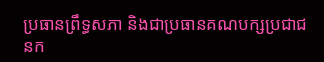ប្រធានព្រឹទ្ធសភា និងជាប្រធានគណបក្សប្រជាជនក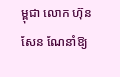ម្ពុជា លោក ហ៊ុន សែន ណែនាំឱ្យ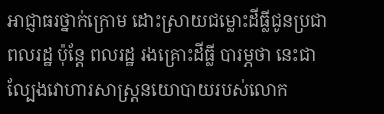អាជ្ញាធរថ្នាក់ក្រោម ដោះស្រាយជម្លោះដីធ្លីជូនប្រជាពលរដ្ឋ ប៉ុន្តែ ពលរដ្ឋ រងគ្រោះដីធ្លី បារម្ភថា នេះជាល្បែងវោហារសាស្ត្រនយោបាយរបស់លោក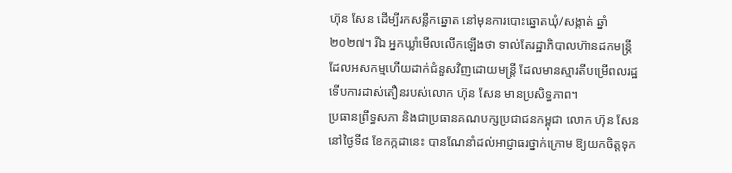ហ៊ុន សែន ដើម្បីរកសន្លឹកឆ្នោត នៅមុនការបោះឆ្នោតឃុំ/សង្កាត់ ឆ្នាំ២០២៧។ រីឯ អ្នកឃ្លាំមើលលើកឡើងថា ទាល់តែរដ្ឋាភិបាលហ៊ានដកមន្ត្រី ដែលអសកម្មហើយដាក់ជំនួសវិញដោយមន្ត្រី ដែលមានស្មារតីបម្រើពលរដ្ឋ ទើបការដាស់តឿនរបស់លោក ហ៊ុន សែន មានប្រសិទ្ធភាព។
ប្រធានព្រឹទ្ធសភា និងជាប្រធានគណបក្សប្រជាជនកម្ពុជា លោក ហ៊ុន សែន នៅថ្ងៃទី៨ ខែកក្កដានេះ បានណែនាំដល់អាជ្ញាធរថ្នាក់ក្រោម ឱ្យយកចិត្តទុក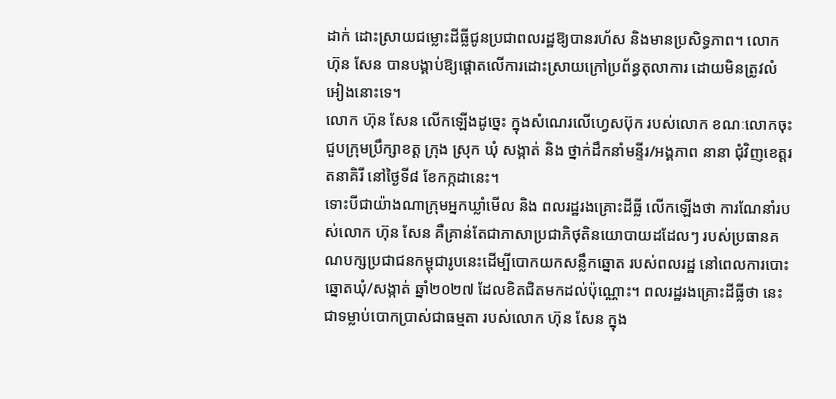ដាក់ ដោះស្រាយជម្លោះដីធ្លីជូនប្រជាពលរដ្ឋឱ្យបានរហ័ស និងមានប្រសិទ្ធភាព។ លោក ហ៊ុន សែន បានបង្គាប់ឱ្យផ្ដោតលើការដោះស្រាយក្រៅប្រព័ន្ធតុលាការ ដោយមិនត្រូវលំអៀងនោះទេ។
លោក ហ៊ុន សែន លើកឡើងដូច្នេះ ក្នុងសំណេរលើហ្វេសប៊ុក របស់លោក ខណៈលោកចុះជួបក្រុមប្រឹក្សាខត្ត ក្រុង ស្រុក ឃុំ សង្កាត់ និង ថ្នាក់ដឹកនាំមន្ទីរ/អង្គភាព នានា ជុំវិញខេត្តរតនាគិរី នៅថ្ងៃទី៨ ខែកក្កដានេះ។
ទោះបីជាយ៉ាងណាក្រុមអ្នកឃ្លាំមើល និង ពលរដ្ឋរងគ្រោះដីធ្លី លើកឡើងថា ការណែនាំរបស់លោក ហ៊ុន សែន គឺគ្រាន់តែជាភាសាប្រជាភិថុតិនយោបាយដដែលៗ របស់ប្រធានគណបក្សប្រជាជនកម្ពុជារូបនេះដើម្បីបោកយកសន្លឹកឆ្នោត របស់ពលរដ្ឋ នៅពេលការបោះឆ្នោតឃុំ/សង្កាត់ ឆ្នាំ២០២៧ ដែលខិតជិតមកដល់ប៉ុណ្ណោះ។ ពលរដ្ឋរងគ្រោះដីធ្លីថា នេះជាទម្លាប់បោកប្រាស់ជាធម្មតា របស់លោក ហ៊ុន សែន ក្នុង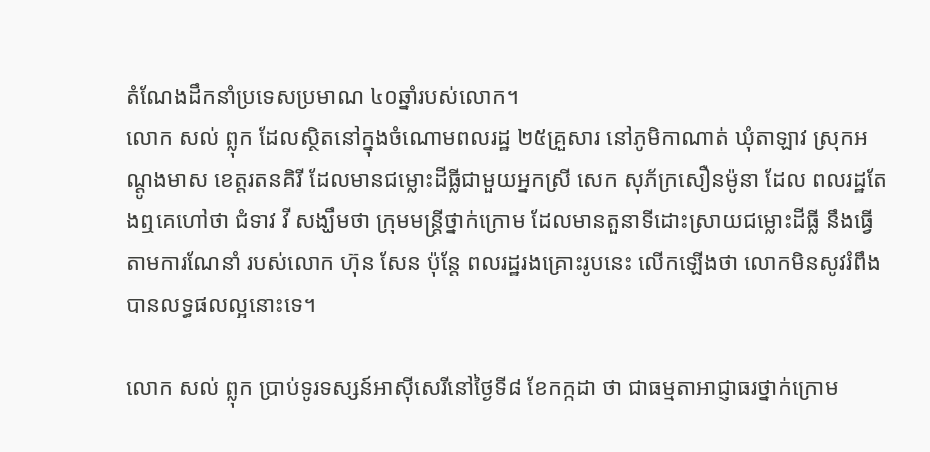តំណែងដឹកនាំប្រទេសប្រមាណ ៤០ឆ្នាំរបស់លោក។
លោក សល់ ព្លុក ដែលស្ថិតនៅក្នុងចំណោមពលរដ្ឋ ២៥គ្រួសារ នៅភូមិកាណាត់ ឃុំតាឡាវ ស្រុកអណ្ដូងមាស ខេត្តរតនគិរី ដែលមានជម្លោះដីធ្លីជាមួយអ្នកស្រី សេក សុភ័ក្រសឿនម៉ូនា ដែល ពលរដ្ឋតែងឮគេហៅថា ជំទាវ វី សង្ឃឹមថា ក្រុមមន្ត្រីថ្នាក់ក្រោម ដែលមានតួនាទីដោះស្រាយជម្លោះដីធ្លី នឹងធ្វើតាមការណែនាំ របស់លោក ហ៊ុន សែន ប៉ុន្តែ ពលរដ្ឋរងគ្រោះរូបនេះ លើកឡើងថា លោកមិនសូវរំពឹងបានលទ្ធផលល្អនោះទេ។

លោក សល់ ព្លុក ប្រាប់ទូរទស្សន៍អាស៊ីសេរីនៅថ្ងៃទី៨ ខែកក្កដា ថា ជាធម្មតាអាជ្ញាធរថ្នាក់ក្រោម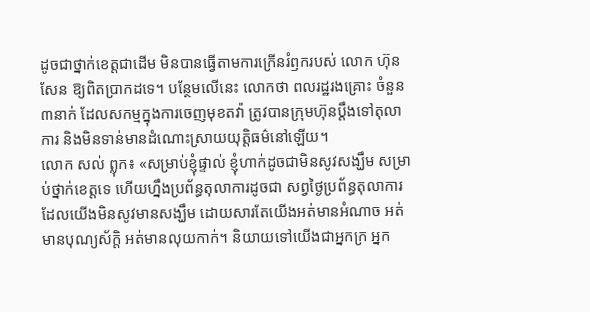ដូចជាថ្នាក់ខេត្តជាដើម មិនបានធ្វើតាមការក្រើនរំឭករបស់ លោក ហ៊ុន សែន ឱ្យពិតប្រាកដទេ។ បន្ថែមលើនេះ លោកថា ពលរដ្ឋរងគ្រោះ ចំនួន ៣នាក់ ដែលសកម្មក្នុងការចេញមុខតវ៉ា ត្រូវបានក្រុមហ៊ុនប្ដឹងទៅតុលាការ និងមិនទាន់មានដំណោះស្រាយយុត្តិធម៌នៅឡើយ។
លោក សល់ ព្លុក៖ «សម្រាប់ខ្ញុំផ្ទាល់ ខ្ញុំហាក់ដូចជាមិនសូវសង្ឃឹម សម្រាប់ថ្នាក់ខេត្តទេ ហើយហ្នឹងប្រព័ន្ធតុលាការដូចជា សព្វថ្ងៃប្រព័ន្ធតុលាការ ដែលយើងមិនសូវមានសង្ឃឹម ដោយសារតែយើងអត់មានអំណាច អត់មានបុណ្យស័ក្ដិ អត់មានលុយកាក់។ និយាយទៅយើងជាអ្នកក្រ អ្នក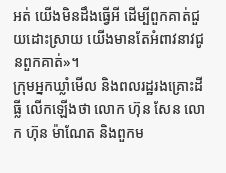អត់ យើងមិនដឹងធ្វើអី ដើម្បីពួកគាត់ជួយដោះស្រាយ យើងមានតែអំពាវនាវជូនពួកគាត់»។
ក្រុមអ្នកឃ្លាំមើល និងពលរដ្ឋរងគ្រោះដីធ្លី លើកឡើងថា លោក ហ៊ុន សែន លោក ហ៊ុន ម៉ាណែត និងពួកម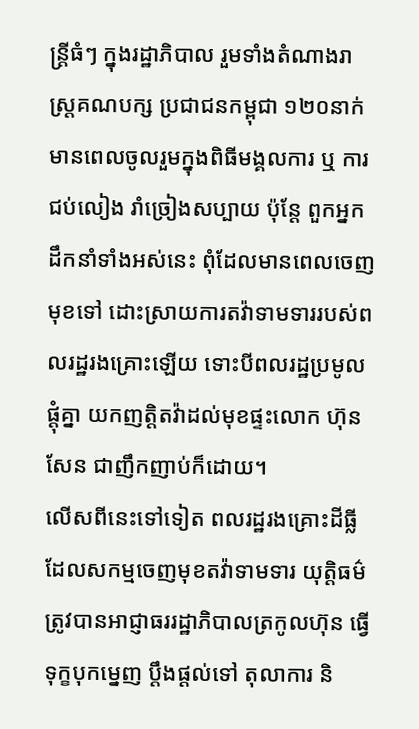ន្ត្រីធំៗ ក្នុងរដ្ឋាភិបាល រួមទាំងតំណាងរាស្ត្រគណបក្ស ប្រជាជនកម្ពុជា ១២០នាក់ មានពេលចូលរួមក្នុងពិធីមង្គលការ ឬ ការជប់លៀង រាំច្រៀងសប្បាយ ប៉ុន្តែ ពួកអ្នកដឹកនាំទាំងអស់នេះ ពុំដែលមានពេលចេញមុខទៅ ដោះស្រាយការតវ៉ាទាមទាររបស់ពលរដ្ឋរងគ្រោះឡើយ ទោះបីពលរដ្ឋប្រមូលផ្តុំគ្នា យកញត្តិតវ៉ាដល់មុខផ្ទះលោក ហ៊ុន សែន ជាញឹកញាប់ក៏ដោយ។
លើសពីនេះទៅទៀត ពលរដ្ឋរងគ្រោះដីធ្លី ដែលសកម្មចេញមុខតវ៉ាទាមទារ យុត្តិធម៌ ត្រូវបានអាជ្ញាធររដ្ឋាភិបាលត្រកូលហ៊ុន ធ្វើទុក្ខបុកម្នេញ ប្ដឹងផ្ដល់ទៅ តុលាការ និ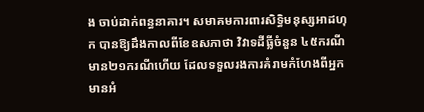ង ចាប់ដាក់ពន្ធនាគារ។ សមាគមការពារសិទ្ធិមនុស្សអាដហុក បានឱ្យដឹងកាលពីខែឧសភាថា វិវាទដីធ្លីចំនួន ៤៥ករណី មាន២១ករណីហើយ ដែលទទួលរងការគំរាមកំហែងពីអ្នកមានអំ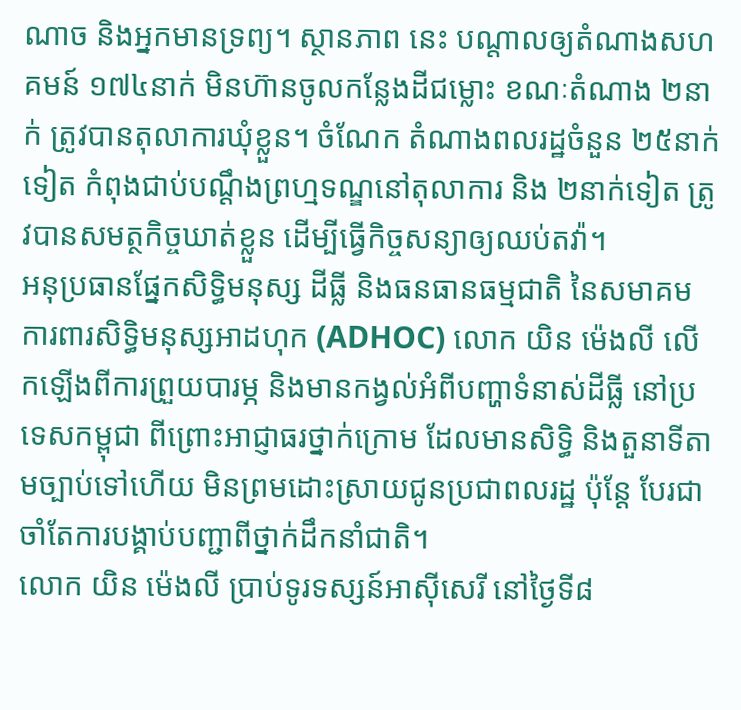ណាច និងអ្នកមានទ្រព្យ។ ស្ថានភាព នេះ បណ្តាលឲ្យតំណាងសហគមន៍ ១៧៤នាក់ មិនហ៊ានចូលកន្លែងដីជម្លោះ ខណៈតំណាង ២នាក់ ត្រូវបានតុលាការឃុំខ្លួន។ ចំណែក តំណាងពលរដ្ឋចំនួន ២៥នាក់ទៀត កំពុងជាប់បណ្តឹងព្រហ្មទណ្ឌនៅតុលាការ និង ២នាក់ទៀត ត្រូវបានសមត្ថកិច្ចឃាត់ខ្លួន ដើម្បីធ្វើកិច្ចសន្យាឲ្យឈប់តវ៉ា។
អនុប្រធានផ្នែកសិទ្ធិមនុស្ស ដីធ្លី និងធនធានធម្មជាតិ នៃសមាគមការពារសិទ្ធិមនុស្សអាដហុក (ADHOC) លោក យិន ម៉េងលី លើកឡើងពីការព្រួយបារម្ភ និងមានកង្វល់អំពីបញ្ហាទំនាស់ដីធ្លី នៅប្រទេសកម្ពុជា ពីព្រោះអាជ្ញាធរថ្នាក់ក្រោម ដែលមានសិទ្ធិ និងតួនាទីតាមច្បាប់ទៅហើយ មិនព្រមដោះស្រាយជូនប្រជាពលរដ្ឋ ប៉ុន្តែ បែរជាចាំតែការបង្គាប់បញ្ជាពីថ្នាក់ដឹកនាំជាតិ។
លោក យិន ម៉េងលី ប្រាប់ទូរទស្សន៍អាស៊ីសេរី នៅថ្ងៃទី៨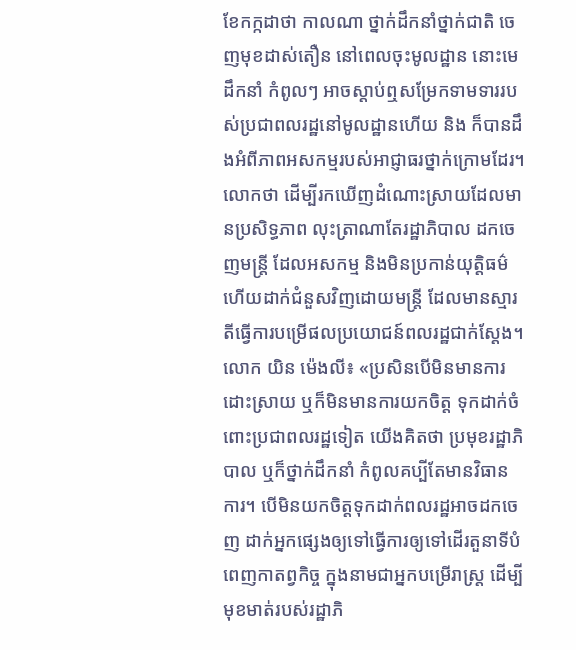ខែកក្កដាថា កាលណា ថ្នាក់ដឹកនាំថ្នាក់ជាតិ ចេញមុខដាស់តឿន នៅពេលចុះមូលដ្ឋាន នោះមេដឹកនាំ កំពូលៗ អាចស្ដាប់ឮសម្រែកទាមទាររបស់ប្រជាពលរដ្ឋនៅមូលដ្ឋានហើយ និង ក៏បានដឹងអំពីភាពអសកម្មរបស់អាជ្ញាធរថ្នាក់ក្រោមដែរ។ លោកថា ដើម្បីរកឃើញដំណោះស្រាយដែលមានប្រសិទ្ធភាព លុះត្រាណាតែរដ្ឋាភិបាល ដកចេញមន្ត្រី ដែលអសកម្ម និងមិនប្រកាន់យុត្តិធម៌ ហើយដាក់ជំនួសវិញដោយមន្ត្រី ដែលមានស្មារតីធ្វើការបម្រើផលប្រយោជន៍ពលរដ្ឋជាក់ស្ដែង។
លោក យិន ម៉េងលី៖ «ប្រសិនបើមិនមានការដោះស្រាយ ឬក៏មិនមានការយកចិត្ត ទុកដាក់ចំពោះប្រជាពលរដ្ឋទៀត យើងគិតថា ប្រមុខរដ្ឋាភិបាល ឬក៏ថ្នាក់ដឹកនាំ កំពូលគប្បីតែមានវិធានការ។ បើមិនយកចិត្តទុកដាក់ពលរដ្ឋអាចដកចេញ ដាក់អ្នកផ្សេងឲ្យទៅធ្វើការឲ្យទៅដើរតួនាទីបំពេញកាតព្វកិច្ច ក្នុងនាមជាអ្នកបម្រើរាស្ត្រ ដើម្បីមុខមាត់របស់រដ្ឋាភិ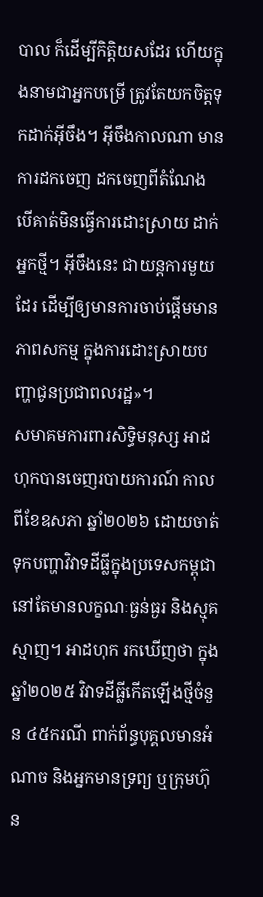បាល ក៏ដើម្បីកិត្តិយសដែរ ហើយក្នុងនាមជាអ្នកបម្រើ ត្រូវតែយកចិត្តទុកដាក់អ៊ីចឹង។ អ៊ីចឹងកាលណា មានការដកចេញ ដកចេញពីតំណែង បើគាត់មិនធ្វើការដោះស្រាយ ដាក់អ្នកថ្មី។ អ៊ីចឹងនេះ ជាយន្តការមួយដែរ ដើម្បីឲ្យមានការចាប់ផ្ដើមមានភាពសកម្ម ក្នុងការដោះស្រាយបញ្ហាជូនប្រជាពលរដ្ឋ»។
សមាគមការពារសិទ្ធិមនុស្ស អាដហុកបានចេញរបាយការណ៍ កាលពីខែឧសភា ឆ្នាំ២០២៦ ដោយចាត់ទុកបញ្ហាវិវាទដីធ្លីក្នុងប្រទេសកម្ពុជា នៅតែមានលក្ខណៈធ្ងន់ធ្ងរ និងស្មុគស្មាញ។ អាដហុក រកឃើញថា ក្នុងឆ្នាំ២០២៥ វិវាទដីធ្លីកើតឡើងថ្មីចំនួន ៤៥ករណី ពាក់ព័ន្ធបុគ្គលមានអំណាច និងអ្នកមានទ្រព្យ ឬក្រុមហ៊ុន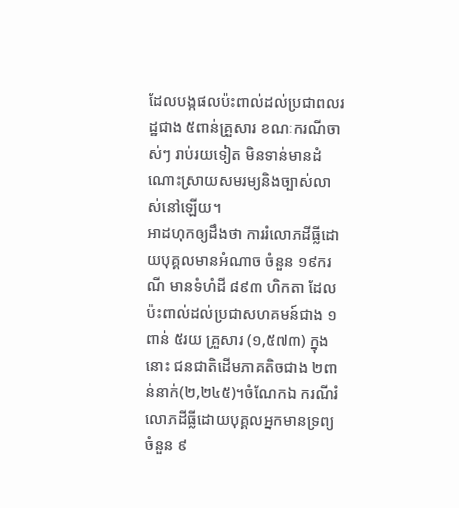ដែលបង្កផលប៉ះពាល់ដល់ប្រជាពលរដ្ឋជាង ៥ពាន់គ្រួសារ ខណៈករណីចាស់ៗ រាប់រយទៀត មិនទាន់មានដំណោះស្រាយសមរម្យនិងច្បាស់លាស់នៅឡើយ។
អាដហុកឲ្យដឹងថា ការរំលោភដីធ្លីដោយបុគ្គលមានអំណាច ចំនួន ១៩ករណី មានទំហំដី ៨៩៣ ហិកតា ដែលប៉ះពាល់ដល់ប្រជាសហគមន៍ជាង ១ពាន់ ៥រយ គ្រួសារ (១,៥៧៣) ក្នុងនោះ ជនជាតិដើមភាគតិចជាង ២ពាន់នាក់(២,២៤៥)។ចំណែកឯ ករណីរំលោភដីធ្លីដោយបុគ្គលអ្នកមានទ្រព្យចំនួន ៩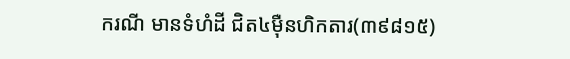ករណី មានទំហំដី ជិត៤ម៉ឺនហិកតារ(៣៩៨១៥)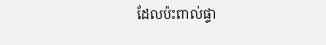ដែលប៉ះពាល់ផ្ទា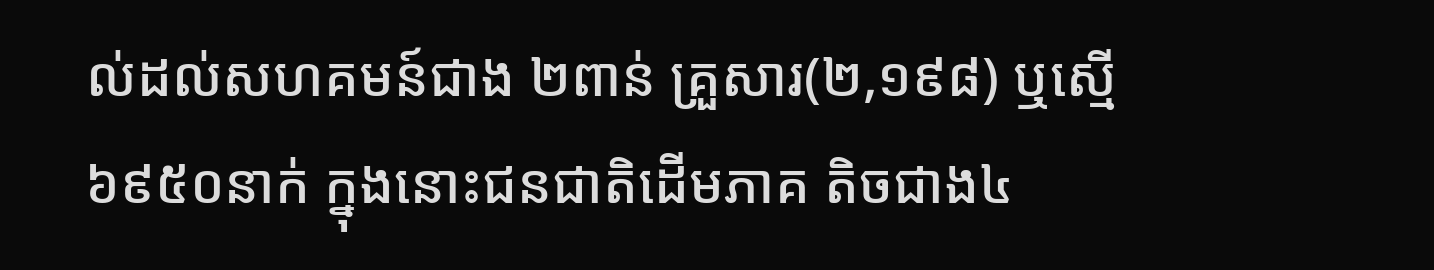ល់ដល់សហគមន៍ជាង ២ពាន់ គ្រួសារ(២,១៩៨) ឬស្មើ៦៩៥០នាក់ ក្នុងនោះជនជាតិដើមភាគ តិចជាង៤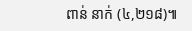ពាន់ នាក់ (៤,២១៨)៕